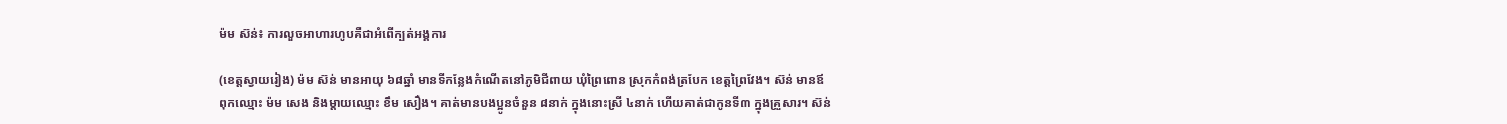ម៉ម ស៊ន់៖ ការលួចអាហារហូបគឺជាអំពើក្បត់អង្គការ

(ខេត្តស្វាយរៀង) ម៉ម ស៊ន់ មានអាយុ ៦៨ឆ្នាំ មានទីកន្លែងកំណើតនៅភូមិជីពាយ ឃុំព្រៃពោន ស្រុកកំពង់ត្របែក ខេត្តព្រៃវែង។ ស៊ន់ មានឪពុកឈ្មោះ ម៉ម សេង និងម្តាយឈ្មោះ ខឹម សឿង។ គាត់មានបងប្អូនចំនួន ៨នាក់ ក្នុងនោះស្រី ៤នាក់ ហើយគាត់ជាកូនទី៣ ក្នុងគ្រួសារ។ ស៊ន់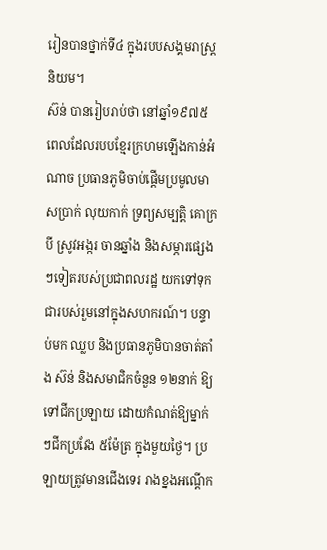រៀនបានថ្នាក់ទី៤ ក្នុងរបបសង្គមរាស្ត្រនិយម។
ស៊ន់ បានរៀបរាប់ថា នៅឆ្នាំ១៩៧៥ ពេលដែលរបបខ្មែរក្រហមឡើងកាន់អំណាច ប្រធានភូមិចាប់ផ្តើមប្រមូលមាសប្រាក់ លុយកាក់ ទ្រព្យសម្បត្តិ គោក្របី ស្រូវអង្ករ ចានឆ្នាំង និងសម្ភារផ្សេងៗទៀតរបស់ប្រជាពលរដ្ឋ យកទៅទុកជារបស់រួមនៅក្នុងសហករណ៍។ បន្ទាប់មក ឈ្លប និងប្រធានភូមិបានចាត់តាំង ស៊ន់ និងសមាជិកចំនួន ១២នាក់ ឱ្យទៅជីកប្រឡាយ ដោយកំណត់ឱ្យម្នាក់ៗជីកប្រវែង ៥ម៉ែត្រ ក្នុងមួយថ្ងៃ។ ប្រឡាយត្រូវមានជើងទេរ រាងខ្នងអណ្តើក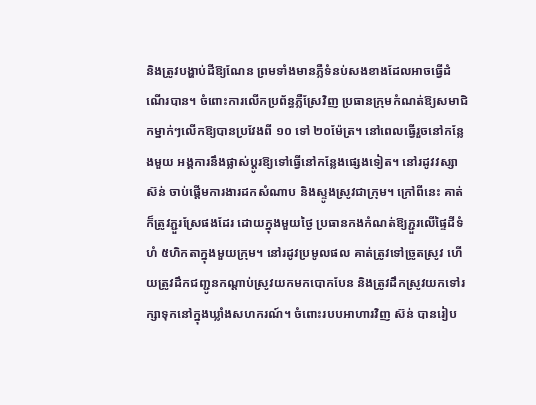និងត្រូវបង្ហាប់ដីឱ្យណែន ព្រមទាំងមានភ្លឺទំនប់សងខាងដែលអាចធ្វើដំណើរបាន។ ចំពោះការលើកប្រព័ន្ធភ្លឺស្រែវិញ ប្រធានក្រុមកំណត់ឱ្យសមាជិកម្នាក់ៗលើកឱ្យបានប្រវែងពី ១០ ទៅ ២០ម៉ែត្រ។ នៅពេលធ្វើរួចនៅកន្លែងមួយ អង្គការនឹងផ្លាស់ប្តូរឱ្យទៅធ្វើនៅកន្លែងផ្សេងទៀត។ នៅរដូវវស្សា ស៊ន់ ចាប់ផ្តើមការងារដកសំណាប និងស្ទូងស្រូវជាក្រុម។ ក្រៅពីនេះ គាត់ក៏ត្រូវភ្ជួរស្រែផងដែរ ដោយក្នុងមួយថ្ងៃ ប្រធានកងកំណត់ឱ្យភ្ជួរលើផ្ទៃដីទំហំ ៥ហិកតាក្នុងមួយក្រុម។ នៅរដូវប្រមូលផល គាត់ត្រូវទៅច្រូតស្រូវ ហើយត្រូវដឹកជញ្ជូនកណ្តាប់ស្រូវយកមកបោកបែន និងត្រូវដឹកស្រូវយកទៅរក្សាទុកនៅក្នុងឃ្លាំងសហករណ៍។ ចំពោះរបបអាហារវិញ ស៊ន់ បានរៀប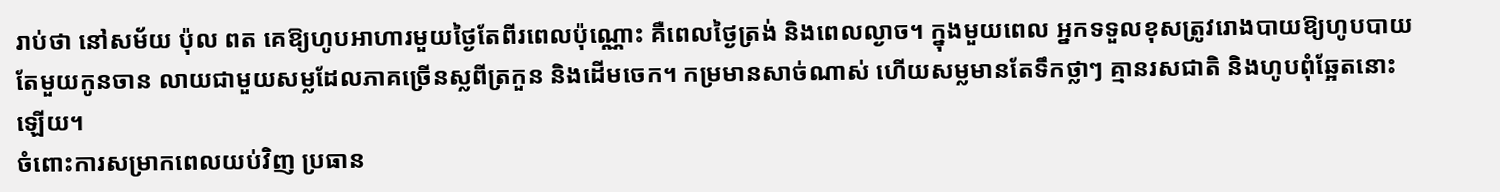រាប់ថា នៅសម័យ ប៉ុល ពត គេឱ្យហូបអាហារមួយថ្ងៃតែពីរពេលប៉ុណ្ណោះ គឺពេលថ្ងៃត្រង់ និងពេលល្ងាច។ ក្នុងមួយពេល អ្នកទទួលខុសត្រូវរោងបាយឱ្យហូបបាយតែមួយកូនចាន លាយជាមួយសម្លដែលភាគច្រើនស្លពីត្រកួន និងដើមចេក។ កម្រមានសាច់ណាស់ ហើយសម្លមានតែទឹកថ្លាៗ គ្មានរសជាតិ និងហូបពុំឆ្អែតនោះឡើយ។
ចំពោះការសម្រាកពេលយប់វិញ ប្រធាន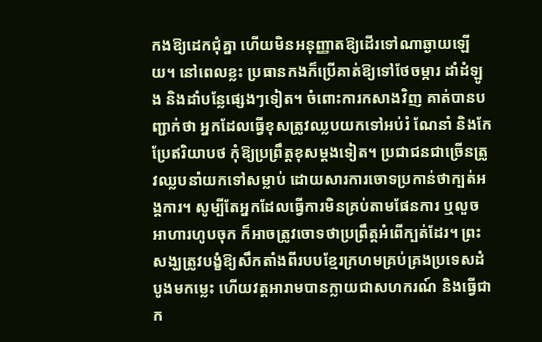កងឱ្យដេកជុំគ្នា ហើយមិនអនុញ្ញាតឱ្យដើរទៅណាឆ្ងាយឡើយ។ នៅពេលខ្លះ ប្រធានកងក៏ប្រើគាត់ឱ្យទៅថែចម្ការ ដាំដំឡូង និងដាំបន្លែផ្សេងៗទៀត។ ចំពោះការកសាងវិញ គាត់បានបញ្ជាក់ថា អ្នកដែលធ្វើខុសត្រូវឈ្លបយកទៅអប់រំ ណែនាំ និងកែប្រែឥរិយាបថ កុំឱ្យប្រព្រឹត្តខុសម្តងទៀត។ ប្រជាជនជាច្រើនត្រូវឈ្លបនាំយកទៅសម្លាប់ ដោយសារការចោទប្រកាន់ថាក្បត់អង្គការ។ សូម្បីតែអ្នកដែលធ្វើការមិនគ្រប់តាមផែនការ ឬលួចអាហារហូបចុក ក៏អាចត្រូវចោទថាប្រព្រឹត្តអំពើក្បត់ដែរ។ ព្រះសង្ឃត្រូវបង្ខំឱ្យសឹកតាំងពីរបបខ្មែរក្រហមគ្រប់គ្រងប្រទេសដំបូងមកម្លេះ ហើយវត្តអារាមបានក្លាយជាសហករណ៍ និងធ្វើជាក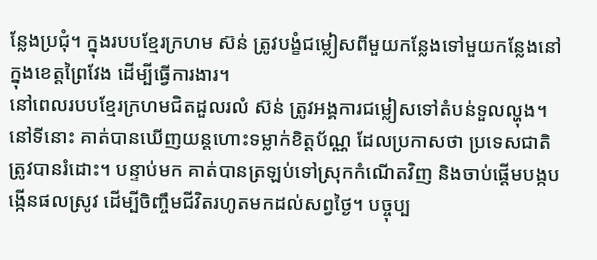ន្លែងប្រជុំ។ ក្នុងរបបខ្មែរក្រហម ស៊ន់ ត្រូវបង្ខំជម្លៀសពីមួយកន្លែងទៅមួយកន្លែងនៅក្នុងខេត្តព្រៃវែង ដើម្បីធ្វើការងារ។
នៅពេលរបបខ្មែរក្រហមជិតដួលរលំ ស៊ន់ ត្រូវអង្គការជម្លៀសទៅតំបន់ទួលល្ហុង។ នៅទីនោះ គាត់បានឃើញយន្តហោះទម្លាក់ខិត្តប័ណ្ណ ដែលប្រកាសថា ប្រទេសជាតិត្រូវបានរំដោះ។ បន្ទាប់មក គាត់បានត្រឡប់ទៅស្រុកកំណើតវិញ និងចាប់ផ្តើមបង្កបង្កើនផលស្រូវ ដើម្បីចិញ្ចឹមជីវិតរហូតមកដល់សព្វថ្ងៃ។ បច្ចុប្ប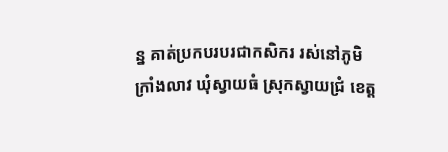ន្ន គាត់ប្រកបរបរជាកសិករ រស់នៅភូមិក្រាំងលាវ ឃុំស្វាយធំ ស្រុកស្វាយជ្រំ ខេត្ត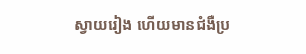ស្វាយរៀង ហើយមានជំងឺប្រ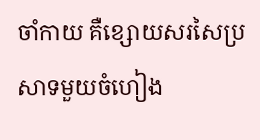ចាំកាយ គឺខ្សោយសរសៃប្រសាទមួយចំហៀង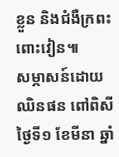ខ្លួន និងជំងឺក្រពះពោះវៀន៕
សម្ភាសន៍ដោយ ឈិនផន ពៅពិសី ថ្ងៃទី១ ខែមីនា ឆ្នាំ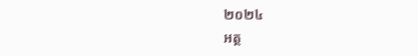២០២៤
អត្ថ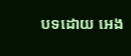បទដោយ អេង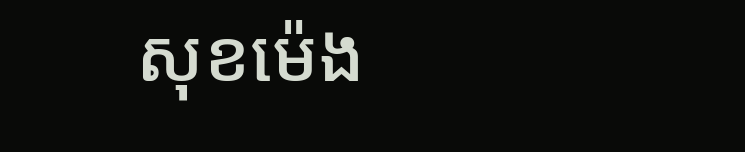សុខម៉េង